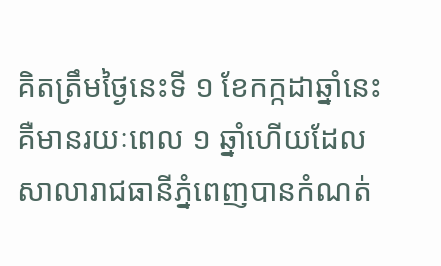គិតត្រឹមថ្ងៃនេះទី ១ ខែកក្កដាឆ្នាំនេះគឺមានរយៈពេល ១ ឆ្នាំហើយដែលសាលារាជធានីភ្នំពេញបានកំណត់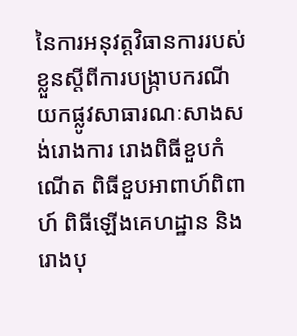នៃការអនុវត្តវិធានការរបស់ខ្លួនស្តីពីការបង្ក្រាបករណីយកផ្លូវសាធារណៈសាងសង់រោងការ រោងពិធីខួបកំណើត ពិធីខួបអាពាហ៍ពិពាហ៍ ពិធីឡើងគេហដ្ឋាន និងរោងបុ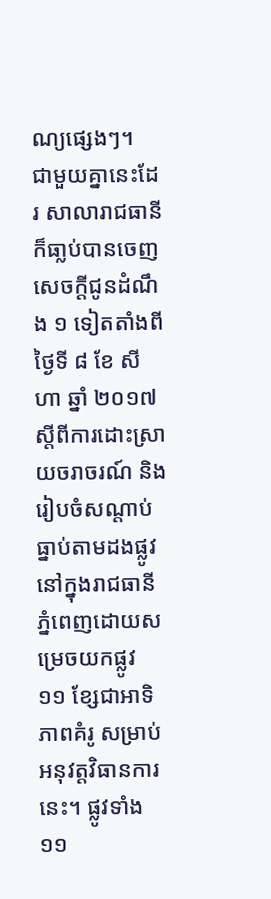ណ្យផ្សេងៗ។
ជាមួយគ្នានេះដែរ សាលារាជធានីក៏ធា្លប់បានចេញសេចក្តីជូនដំណឹង ១ ទៀតតាំងពីថ្ងៃទី ៨ ខែ សីហា ឆ្នាំ ២០១៧ ស្តីពីការដោះស្រាយចរាចរណ៍ និងរៀបចំសណ្តាប់ធ្នាប់តាមដងផ្លូវនៅក្នុងរាជធានីភ្នំពេញដោយសម្រេចយកផ្លូវ ១១ ខ្សែជាអាទិភាពគំរូ សម្រាប់អនុវត្តវិធានការនេះ។ ផ្លូវទាំង ១១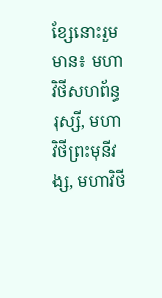ខ្សែនោះរួមមាន៖ មហាវិថីសហព័ន្ធរុស្សី, មហាវិថីព្រះមុនីវង្ស, មហាវិថី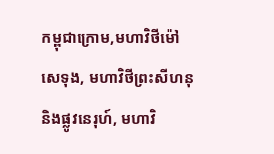កម្ពុជាក្រោម,មហាវិថីម៉ៅសេទុង, មហាវិថីព្រះសីហនុ និងផ្លូវនេរុហ៍, មហាវិ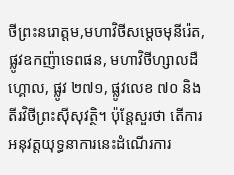ថីព្រះនរោត្តម,មហាវិថីសម្តេចមុនីរ៉េត, ផ្លូវឧកញ៉ាទេពផន, មហាវិថីហ្សាលដឺហ្គោល, ផ្លូវ ២៧១, ផ្លូវលេខ ៧០ និងតីរវិថីព្រះស៊ីសុវត្ថិ។ ប៉ុន្តែសួរថា តើការអនុវត្តយុទ្ធនាការនេះដំណើរការ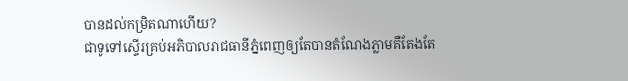បានដល់កម្រិតណាហើយ?
ជាទូទៅស្ទើរគ្រប់អភិបាលរាជធានីភ្នំពេញឲ្យតែបានតំណែងភ្លាមគឺតែងតែ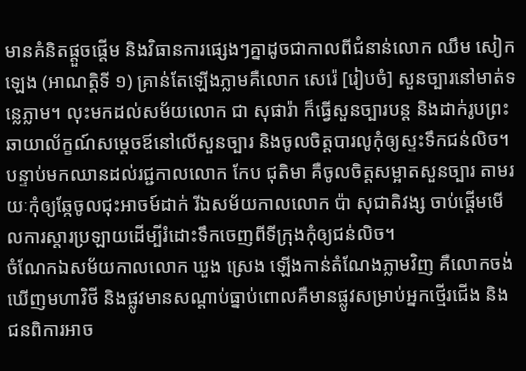មានគំនិតផ្តួចផ្តើម និងវិធានការផ្សេងៗគ្នាដូចជាកាលពីជំនាន់លោក ឈឹម សៀកឡេង (អាណត្តិទី ១) គ្រាន់តែឡើងភ្លាមគឺលោក សេរ៉េ [រៀបចំ] សួនច្បារនៅមាត់ទន្លេភ្លាម។ លុះមកដល់សម័យលោក ជា សុផារ៉ា ក៏ធ្វើសួនច្បារបន្ត និងដាក់រូបព្រះឆាយាល័ក្ខណ៍សម្តេចឪនៅលើសួនច្បារ និងចូលចិត្តបារលូកុំឲ្យស្ទះទឹកជន់លិច។
បន្ទាប់មកឈានដល់រជ្ជកាលលោក កែប ជុតិមា គឺចូលចិត្តសម្អាតសួនច្បារ តាមរយៈកុំឲ្យឆ្កែចូលជុះអាចម៍ដាក់ រីឯសម័យកាលលោក ប៉ា សុជាតិវង្ស ចាប់ផ្តើមមើលការស្តារប្រឡាយដើម្បីរំដោះទឹកចេញពីទីក្រុងកុំឲ្យជន់លិច។
ចំណែកឯសម័យកាលលោក ឃួង ស្រេង ឡើងកាន់តំណែងភ្លាមវិញ គឺលោកចង់ឃើញមហាវិថី និងផ្លូវមានសណ្តាប់ធ្នាប់ពោលគឺមានផ្លូវសម្រាប់អ្នកថ្មើរជើង និងជនពិការអាច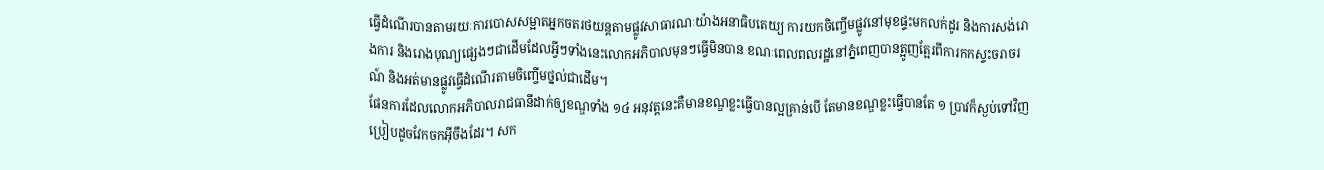ធ្វើដំណើរបានតាមរយៈការបោសសម្អាតអ្នកចតរថយន្តតាមផ្លូវសាធារណៈយ៉ាងអនាធិបតេយ្យ ការយកចិញ្ចើមផ្លូវនៅមុខផ្ទះមកលក់ដូរ និងការសង់រោងការ និងរោងបុណ្យផ្សេងៗជាដើមដែលអ្វីៗទាំងនេះលោកអភិបាលមុនៗធ្វើមិនបាន ខណៈពេលពលរដ្ឋនៅភ្នំពេញបានត្អូញត្អែរពីការកកស្ទះចរាចរណ៍ និងអត់មានផ្លូវធ្វើដំណើរតាមចិញ្ចើមថ្នល់ជាដើម។
ផែនការដែលលោកអភិបាលរាជធានីដាក់ឲ្យខណ្ឌទាំង ១៤ អនុវត្តនេះគឺមានខណ្ឌខ្លះធ្វើបានល្អគ្រាន់បើ តែមានខណ្ឌខ្លះធ្វើបានតែ ១ ប្រាវក៏ស្ងប់ទៅវិញប្រៀបដូចវែកចកអ៊ីចឹងដែរ។ សក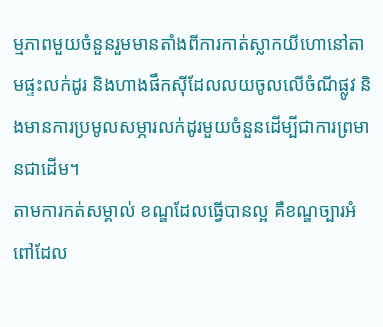ម្មភាពមួយចំនួនរួមមានតាំងពីការកាត់ស្លាកយីហោនៅតាមផ្ទះលក់ដូរ និងហាងផឹកស៊ីដែលលយចូលលើចំណីផ្លូវ និងមានការប្រមូលសម្ភារលក់ដូរមួយចំនួនដើម្បីជាការព្រមានជាដើម។
តាមការកត់សម្គាល់ ខណ្ឌដែលធ្វើបានល្អ គឺខណ្ឌច្បារអំពៅដែល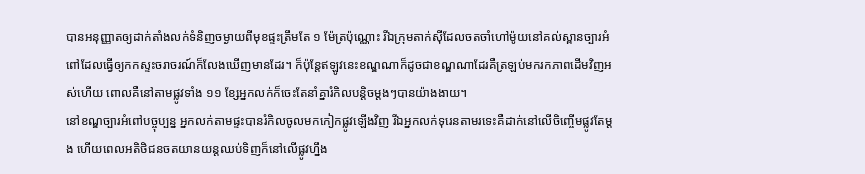បានអនុញ្ញាតឲ្យដាក់តាំងលក់ទំនិញចម្ងាយពីមុខផ្ទះត្រឹមតែ ១ ម៉ែត្រប៉ុណ្ណោះ រីឯក្រុមតាក់ស៊ីដែលចតចាំហៅម៉ូយនៅគល់ស្ពានច្បារអំពៅដែលធ្វើឲ្យកកស្ទះចរាចរណ៍ក៏លែងឃើញមានដែរ។ ក៏ប៉ុន្តែឥឡូវនេះខណ្ឌណាក៏ដូចជាខណ្ឌណាដែរគឺត្រឡប់មករកភាពដើមវិញអស់ហើយ ពោលគឺនៅតាមផ្លូវទាំង ១១ ខ្សែអ្នកលក់ក៏ចេះតែនាំគ្នារំកិលបន្តិចម្តងៗបានយ៉ាងងាយ។
នៅខណ្ឌច្បារអំពៅបច្ចុប្បន្ន អ្នកលក់តាមផ្ទះបានរំកិលចូលមកកៀកផ្លូវឡើងវិញ រីឯអ្នកលក់ទុរេនតាមរទេះគឺដាក់នៅលើចិញ្ចើមផ្លូវតែម្តង ហើយពេលអតិថិជនចតយានយន្តឈប់ទិញក៏នៅលើផ្លូវហ្នឹង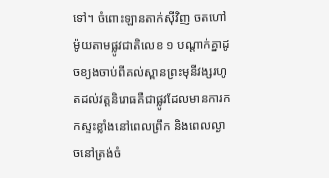ទៅ។ ចំពោះឡានតាក់ស៊ីវិញ ចតហៅម៉ូយតាមផ្លូវជាតិលេខ ១ បណ្តាក់គ្នាដូចខ្យងចាប់ពីគល់ស្ពានព្រះមុនីវង្សរហូតដល់វត្តនិរោធគឺជាផ្លូវដែលមានការកកស្ទះខ្លាំងនៅពេលព្រឹក និងពេលល្ងាចនៅត្រង់ចំ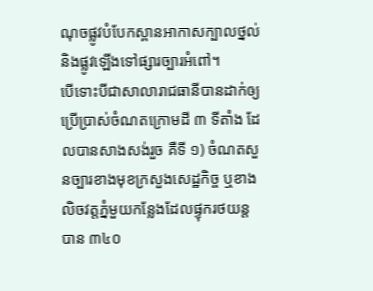ណុចផ្លូវបំបែកស្ពានអាកាសក្បាលថ្នល់ និងផ្លូវឡើងទៅផ្សារច្បារអំពៅ។
បើទោះបីជាសាលារាជធានីបានដាក់ឲ្យប្រើប្រាស់ចំណតក្រោមដី ៣ ទីតាំង ដែលបានសាងសង់រួច គឺទី ១) ចំណតសួនច្បារខាងមុខក្រសួងសេដ្ឋកិច្ច ឬខាងលិចវត្តភ្នំមួយកន្លែងដែលផ្ទុករថយន្តបាន ៣៤០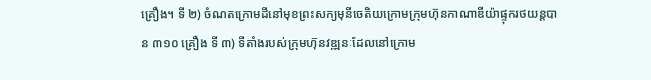គ្រឿង។ ទី ២) ចំណតក្រោមដីនៅមុខព្រះសក្យមុនីចេតិយក្រោមក្រុមហ៊ុនកាណាឌីយ៉ាផ្ទុករថយន្តបាន ៣១០ គ្រឿង ទី ៣) ទីតាំងរបស់ក្រុមហ៊ុនវឌ្ឍនៈដែលនៅក្រោម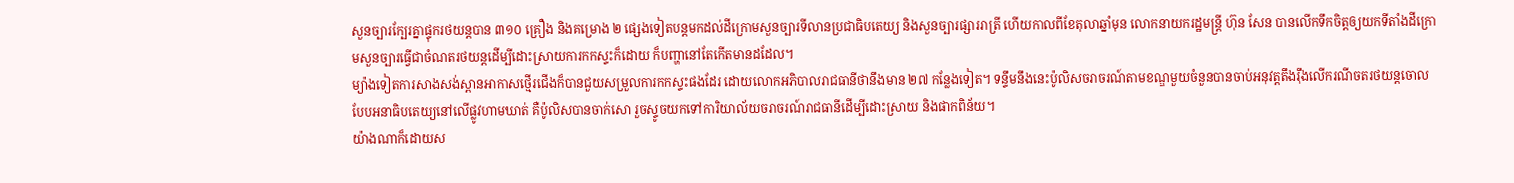សួនច្បារក្បែរគ្នាផ្ទុករថយន្តបាន ៣១០ គ្រឿង និងគម្រោង ២ ផ្សេងទៀតបន្តមកដល់ដីក្រោមសួនច្បារទីលានប្រជាធិបតេយ្យ និងសួនច្បារផ្សាររាត្រី ហើយកាលពីខែតុលាឆ្នាំមុន លោកនាយករដ្ឋមន្ត្រី ហ៊ុន សែន បានលើកទឹកចិត្តឲ្យយកទីតាំងដីក្រោមសួនច្បារធ្វើជាចំណតរថយន្តដើម្បីដោះស្រាយការកកស្ទះក៏ដោយ ក៏បញ្ហានៅតែកើតមានដដែល។
ម្យ៉ាងទៀតការសាងសង់ស្ពានអាកាសថ្មើរជើងក៏បានជួយសម្រួលការកកស្ទះផងដែរ ដោយលោកអភិបាលរាជធានីថានឹងមាន ២៧ កន្លែងទៀត។ ទន្ទឹមនឹងនេះប៉ូលិសចរាចរណ៍តាមខណ្ឌមួយចំនួនបានចាប់អនុវត្តតឹងរ៉ឹងលើករណីចតរថយន្តចោលបែបអនាធិបតេយ្យនៅលើផ្លូវហាមឃាត់ គឺប៉ូលិសបានចាក់សោ រួចស្ទូចយកទៅការិយាល័យចរាចរណ៍រាជធានីដើម្បីដោះស្រាយ និងផាកពិន័យ។
យ៉ាងណាក៏ដោយស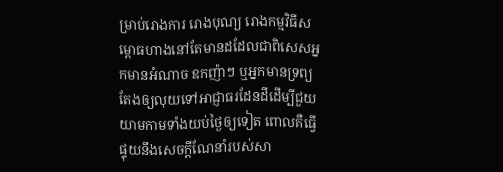ម្រាប់រោងការ រោងបុណ្យ រោងកម្មវិធីសម្ពោធហាងនៅតែមានដដែលជាពិសេសអ្នកមានអំណាច ឧកញ៉ាៗ ឬអ្នកមានទ្រព្យតែងឲ្យលុយទៅអាជ្ញាធរដែនដីដើម្បីជួយយាមកាមទាំងយប់ថ្ងៃឲ្យទៀត ពោលគឺធ្វើផ្ទុយនឹងសេចក្តីណែនាំរបស់សា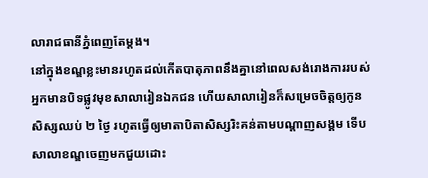លារាជធានីភ្នំពេញតែម្ដង។
នៅក្នុងខណ្ឌខ្លះមានរហូតដល់កើតបាតុភាពនឹងគ្នានៅពេលសង់រោងការរបស់អ្នកមានបិទផ្លូវមុខសាលារៀនឯកជន ហើយសាលារៀនក៏សម្រេចចិត្តឲ្យកូនសិស្សឈប់ ២ ថ្ងៃ រហូតធ្វើឲ្យមាតាបិតាសិស្សរិះគន់តាមបណ្តាញសង្គម ទើបសាលាខណ្ឌចេញមកជួយដោះ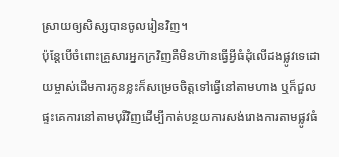ស្រាយឲ្យសិស្សបានចូលរៀនវិញ។
ប៉ុន្តែបើចំពោះគ្រួសារអ្នកក្រវិញគឺមិនហ៊ានធ្វើអ្វីធំដុំលើដងផ្លូវទេដោយម្ចាស់ដើមការកូនខ្លះក៏សម្រេចចិត្តទៅធ្វើនៅតាមហាង ឬក៏ជួលផ្ទះគេការនៅតាមបុរីវិញដើម្បីកាត់បន្ថយការសង់រោងការតាមផ្លូវធំ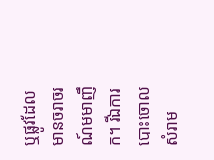ឬផ្លូវដែលមានចរាចរណ៍មមាញឹក។ រីឯការបោះចោលសំរាម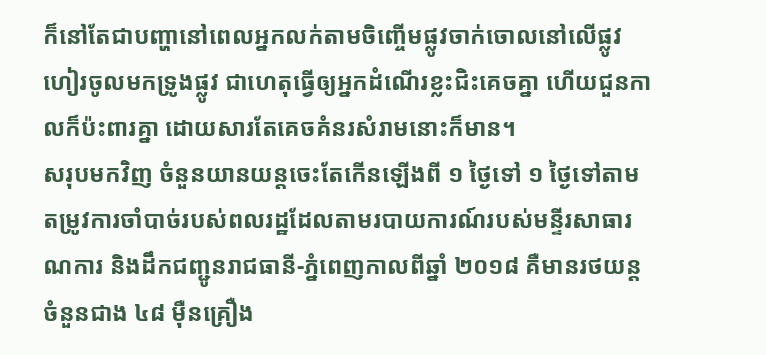ក៏នៅតែជាបញ្ហានៅពេលអ្នកលក់តាមចិញ្ចើមផ្លូវចាក់ចោលនៅលើផ្លូវហៀរចូលមកទ្រូងផ្លូវ ជាហេតុធ្វើឲ្យអ្នកដំណើរខ្លះជិះគេចគ្នា ហើយជួនកាលក៏ប៉ះពារគ្នា ដោយសារតែគេចគំនរសំរាមនោះក៏មាន។
សរុបមកវិញ ចំនួនយានយន្តចេះតែកើនឡើងពី ១ ថ្ងៃទៅ ១ ថ្ងៃទៅតាមតម្រូវការចាំបាច់របស់ពលរដ្ឋដែលតាមរបាយការណ៍របស់មន្ទីរសាធារណការ និងដឹកជញ្ជូនរាជធានី-ភ្នំពេញកាលពីឆ្នាំ ២០១៨ គឺមានរថយន្តចំនួនជាង ៤៨ ម៉ឺនគ្រឿង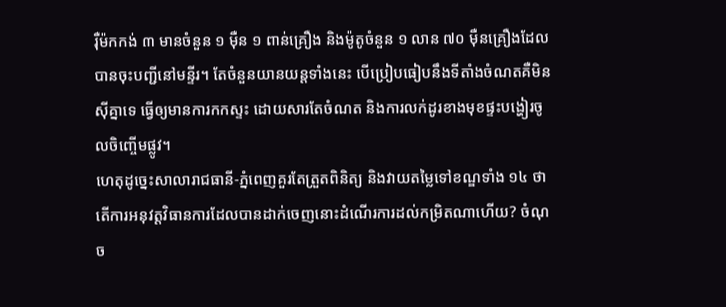រ៉ឺម៉កកង់ ៣ មានចំនួន ១ ម៉ឺន ១ ពាន់គ្រឿង និងម៉ូតូចំនួន ១ លាន ៧០ ម៉ឺនគ្រឿងដែលបានចុះបញ្ជីនៅមន្ទីរ។ តែចំនួនយានយន្តទាំងនេះ បើប្រៀបធៀបនឹងទីតាំងចំណតគឺមិនស៊ីគ្នាទេ ធ្វើឲ្យមានការកកស្ទះ ដោយសារតែចំណត និងការលក់ដូរខាងមុខផ្ទះបង្ហៀរចូលចិញ្ចើមផ្លូវ។
ហេតុដូច្នេះសាលារាជធានី-ភ្នំពេញគួរតែត្រួតពិនិត្យ និងវាយតម្លៃទៅខណ្ឌទាំង ១៤ ថា តើការអនុវត្តវិធានការដែលបានដាក់ចេញនោះដំណើរការដល់កម្រិតណាហើយ? ចំណុច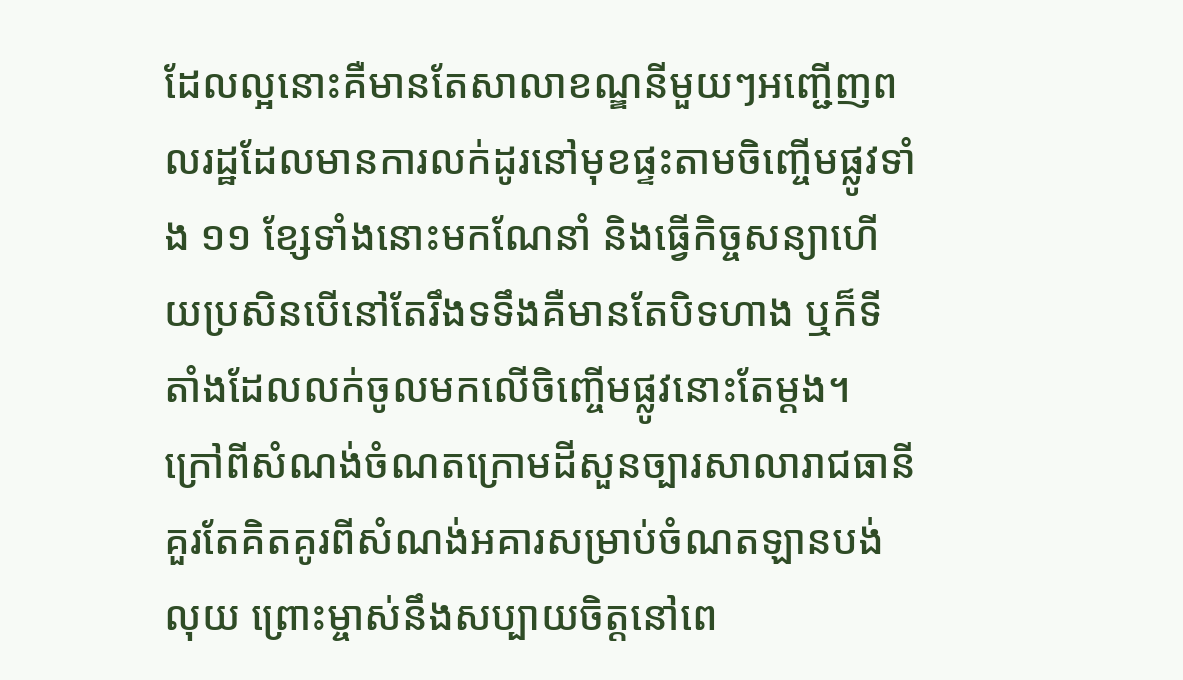ដែលល្អនោះគឺមានតែសាលាខណ្ឌនីមួយៗអញ្ជើញពលរដ្ឋដែលមានការលក់ដូរនៅមុខផ្ទះតាមចិញ្ចើមផ្លូវទាំង ១១ ខ្សែទាំងនោះមកណែនាំ និងធ្វើកិច្ចសន្យាហើយប្រសិនបើនៅតែរឹងទទឹងគឺមានតែបិទហាង ឬក៏ទីតាំងដែលលក់ចូលមកលើចិញ្ចើមផ្លូវនោះតែម្ដង។ ក្រៅពីសំណង់ចំណតក្រោមដីសួនច្បារសាលារាជធានី គួរតែគិតគូរពីសំណង់អគារសម្រាប់ចំណតឡានបង់លុយ ព្រោះម្ចាស់នឹងសប្បាយចិត្តនៅពេ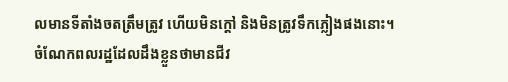លមានទីតាំងចតត្រឹមត្រូវ ហើយមិនក្តៅ និងមិនត្រូវទឹកភ្លៀងផងនោះ។
ចំណែកពលរដ្ឋដែលដឹងខ្លួនថាមានជីវ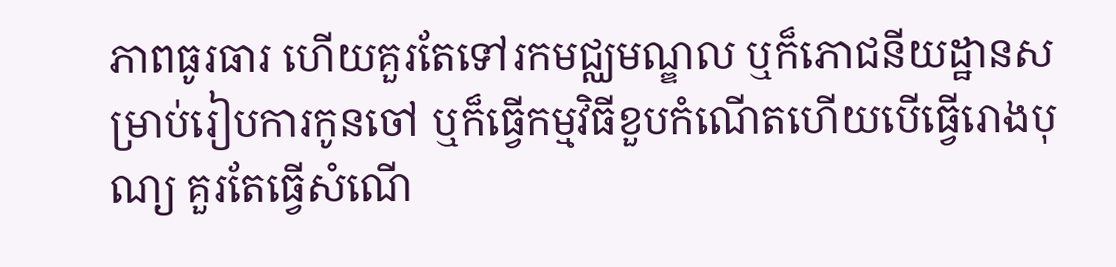ភាពធូរធារ ហើយគួរតែទៅរកមជ្ឈមណ្ឌល ឬក៏ភោជនីយដ្ឋានសម្រាប់រៀបការកូនចៅ ឬក៏ធ្វើកម្មវិធីខួបកំណើតហើយបើធ្វើរោងបុណ្យ គួរតែធ្វើសំណើ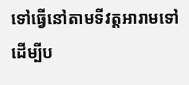ទៅធ្វើនៅតាមទីវត្តអារាមទៅដើម្បីប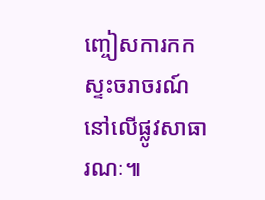ញ្ចៀសការកកស្ទះចរាចរណ៍នៅលើផ្លូវសាធារណៈ៕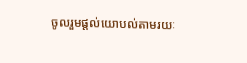ចូលរួមផ្តល់យោបល់តាមរយៈ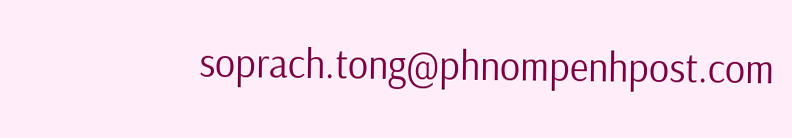soprach.tong@phnompenhpost.com